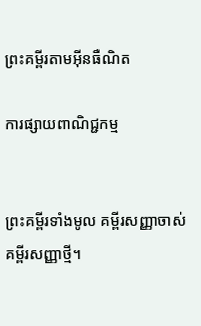ព្រះគម្ពីរតាមអ៊ីនធឺណិត

ការផ្សាយពាណិជ្ជកម្ម


ព្រះគម្ពីរទាំងមូល គម្ពីរសញ្ញាចាស់ គម្ពីរសញ្ញាថ្មី។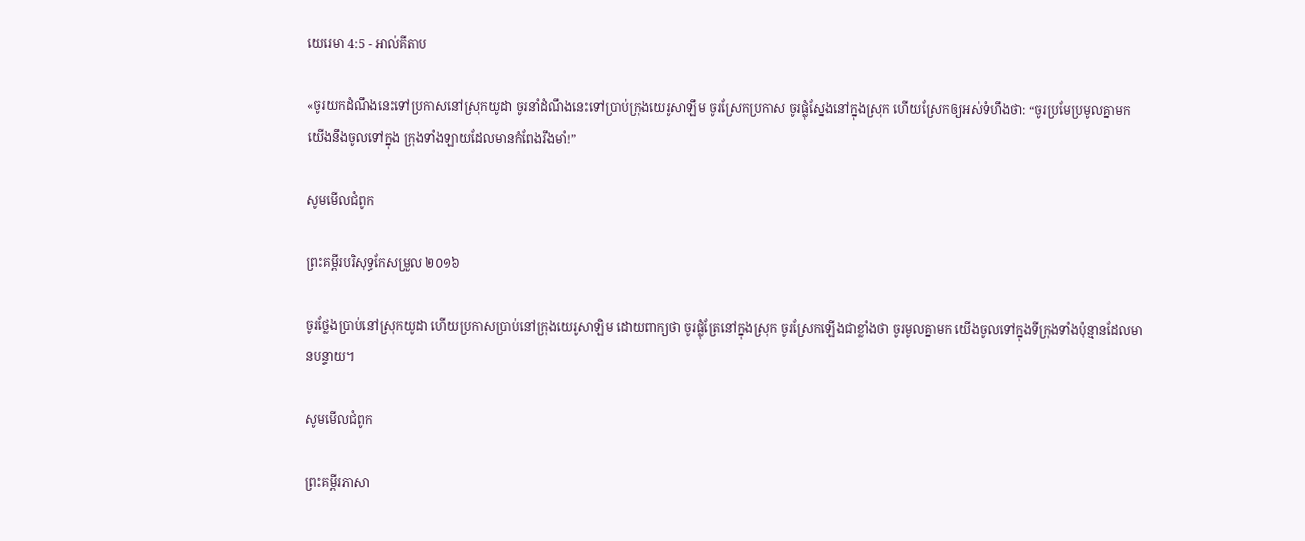យេរេមា 4:5 - អាល់គីតាប

«ចូរយកដំណឹងនេះទៅប្រកាសនៅស្រុកយូដា ចូរនាំដំណឹងនេះទៅប្រាប់ក្រុងយេរូ‌សាឡឹម ចូរស្រែកប្រកាស ចូរផ្លុំស្នែងនៅក្នុងស្រុក ហើយស្រែកឲ្យអស់ទំហឹងថា: “ចូរប្រមែ‌ប្រមូលគ្នាមក យើងនឹងចូលទៅក្នុង ក្រុងទាំង‌ឡាយដែលមានកំពែងរឹង‌មាំ!”

សូមមើលជំពូក

ព្រះគម្ពីរបរិសុទ្ធកែសម្រួល ២០១៦

ចូរថ្លែងប្រាប់នៅស្រុកយូដា ហើយប្រកាសប្រាប់នៅក្រុងយេរូ‌សាឡិម ដោយពាក្យថា ចូរផ្លុំត្រែនៅក្នុងស្រុក ចូរស្រែកឡើងជាខ្លាំងថា ចូរមូលគ្នាមក យើងចូលទៅក្នុងទីក្រុងទាំងប៉ុន្មានដែលមានបន្ទាយ។

សូមមើលជំពូក

ព្រះគម្ពីរភាសា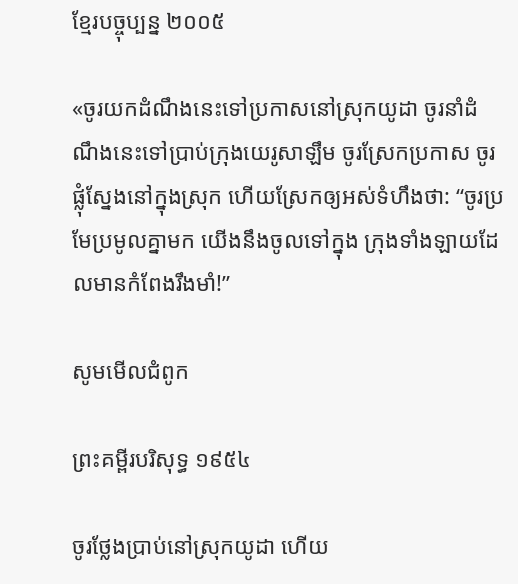ខ្មែរបច្ចុប្បន្ន ២០០៥

«ចូរយកដំណឹងនេះទៅប្រកាសនៅស្រុកយូដា ចូរនាំដំណឹងនេះទៅប្រាប់ក្រុងយេរូ‌សាឡឹម ចូរស្រែកប្រកាស ចូរផ្លុំស្នែងនៅក្នុងស្រុក ហើយស្រែកឲ្យអស់ទំហឹងថា: “ចូរប្រមែ‌ប្រមូលគ្នាមក យើងនឹងចូលទៅក្នុង ក្រុងទាំង‌ឡាយដែលមានកំពែងរឹង‌មាំ!”

សូមមើលជំពូក

ព្រះគម្ពីរបរិសុទ្ធ ១៩៥៤

ចូរថ្លែងប្រាប់នៅស្រុកយូដា ហើយ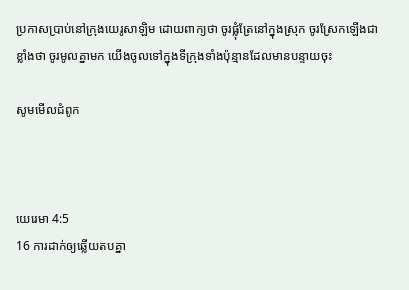ប្រកាសប្រាប់នៅក្រុងយេរូ‌សាឡិម ដោយពាក្យថា ចូរផ្លុំត្រែនៅក្នុងស្រុក ចូរស្រែកឡើងជាខ្លាំងថា ចូរមូលគ្នាមក យើងចូលទៅក្នុងទីក្រុងទាំងប៉ុន្មានដែលមានបន្ទាយចុះ

សូមមើលជំពូក



យេរេមា 4:5
16 ការដាក់ឲ្យឆ្លើយតបគ្នា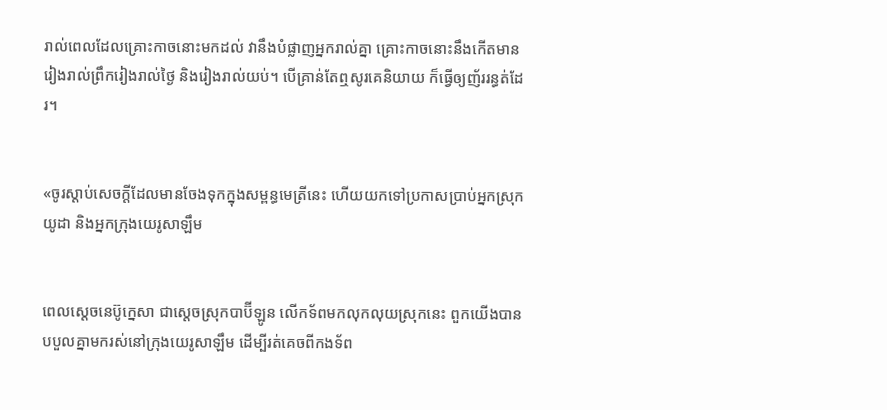រាល់ពេលដែលគ្រោះកាចនោះមកដល់ វានឹងបំផ្លាញអ្នករាល់គ្នា គ្រោះកាចនោះនឹងកើតមានរៀងរាល់ព្រឹករៀងរាល់ថ្ងៃ និងរៀងរាល់យប់។ បើគ្រាន់តែឮសូរគេនិយាយ ក៏ធ្វើឲ្យញ័ររន្ធត់ដែរ។


«ចូរស្ដាប់សេចក្ដីដែលមានចែងទុកក្នុងសម្ពន្ធ‌មេត្រីនេះ ហើយយកទៅប្រកាសប្រាប់អ្នកស្រុកយូដា និងអ្នកក្រុងយេរូ‌សាឡឹម


ពេលស្តេចនេប៊ូ‌ក្នេសា ជាស្តេចស្រុកបាប៊ី‌ឡូន លើកទ័ពមកលុក‌លុយស្រុកនេះ ពួកយើងបានបបួលគ្នាមករស់នៅក្រុងយេរូ‌សាឡឹម ដើម្បីរត់គេចពីកង‌ទ័ព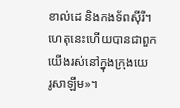ខាល់ដេ និងកង‌ទ័ពស៊ីរី។ ហេតុនេះហើយបានជាពួកយើងរស់នៅក្នុងក្រុងយេរូ‌សាឡឹម»។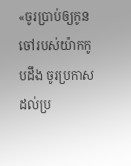«ចូរប្រាប់ឲ្យកូនចៅរបស់យ៉ាកកូបដឹង ចូរប្រកាសដល់ប្រ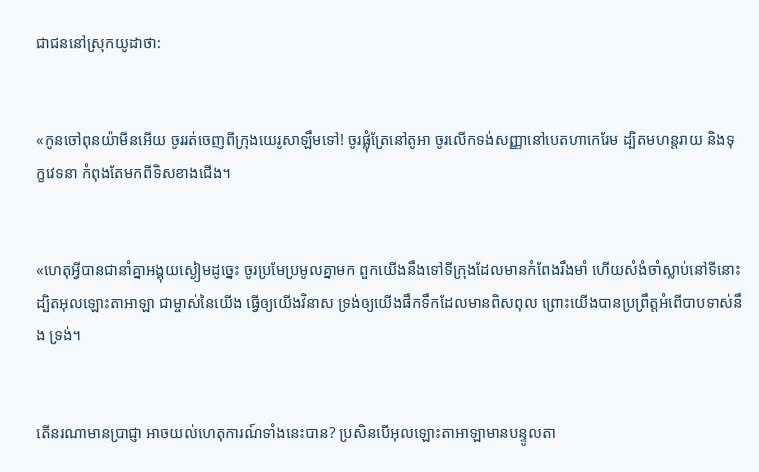ជា‌ជននៅស្រុកយូដាថា:


«កូនចៅពុន‌យ៉ាមីនអើយ ចូររត់ចេញពីក្រុងយេរូ‌សាឡឹមទៅ! ចូរផ្លុំត្រែនៅតូអា ចូរលើកទង់សញ្ញានៅបេតហា‌កេរែម ដ្បិតមហន្ត‌រាយ និងទុក្ខវេទនា កំពុងតែមកពីទិសខាងជើង។


«ហេតុអ្វីបានជានាំគ្នាអង្គុយស្ងៀមដូច្នេះ ចូរប្រមែ‌ប្រមូលគ្នាមក ពួកយើងនឹងទៅទីក្រុងដែលមានកំពែងរឹង‌មាំ ហើយសំងំចាំស្លាប់នៅទីនោះ ដ្បិតអុលឡោះ‌តាអាឡា ជាម្ចាស់នៃយើង ធ្វើឲ្យយើងវិនាស ទ្រង់ឲ្យយើងផឹកទឹកដែលមានពិស‌ពុល ព្រោះយើងបានប្រព្រឹត្តអំពើបាបទាស់នឹង ទ្រង់។


តើនរណាមានប្រាជ្ញា អាចយល់ហេតុ‌ការណ៍ទាំងនេះបាន? ប្រសិនបើអុលឡោះ‌តាអាឡាមានបន្ទូលតា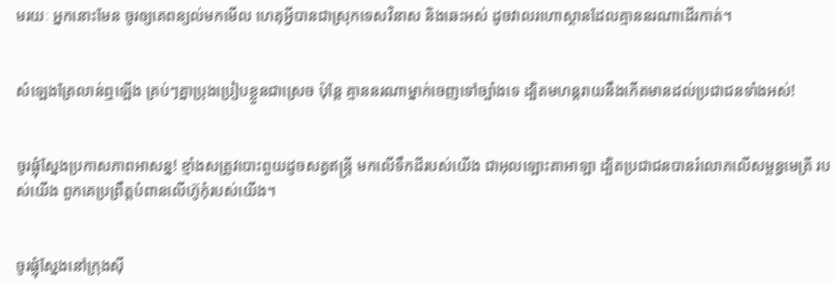មរយៈ អ្នកនោះមែន ចូរឲ្យគេពន្យល់មកមើល ហេតុអ្វីបានជាស្រុកទេសវិនាស និងឆេះអស់ ដូចវាលរហោ‌ស្ថានដែលគ្មាននរណាដើរកាត់។


សំឡេងត្រែលាន់ឮឡើង គ្រប់ៗគ្នាប្រុងប្រៀបខ្លួនជាស្រេច ប៉ុន្តែ គ្មាននរណាម្នាក់ចេញទៅច្បាំងទេ ដ្បិតមហន្ត‌រាយនឹងកើតមានដល់ប្រជា‌ជនទាំងអស់!


ចូរផ្លុំស្នែងប្រកាសភាពអាសន្ន! ខ្មាំងសត្រូវបោះ‌ពួយដូចសត្វឥន្ទ្រី មកលើទឹកដីរបស់យើង ជាអុលឡោះ‌តាអាឡា ដ្បិតប្រជា‌ជនបានរំលោភលើសម្ពន្ធ‌មេត្រី របស់យើង ពួកគេប្រព្រឹត្តបំពានលើហ៊ូកុំរបស់យើង។


ចូរផ្លុំស្នែងនៅក្រុងស៊ី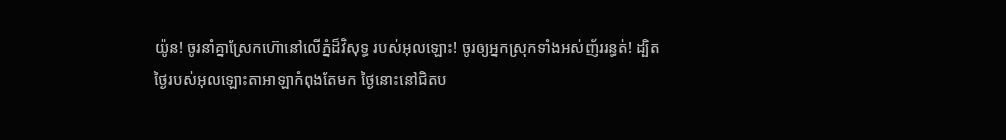យ៉ូន! ចូរនាំគ្នាស្រែកហ៊ោនៅលើភ្នំដ៏‌វិសុទ្ធ របស់អុលឡោះ! ចូរឲ្យអ្នកស្រុកទាំងអស់ញ័ររន្ធត់! ដ្បិតថ្ងៃរបស់អុលឡោះ‌តាអាឡាកំពុងតែមក ថ្ងៃនោះនៅជិតប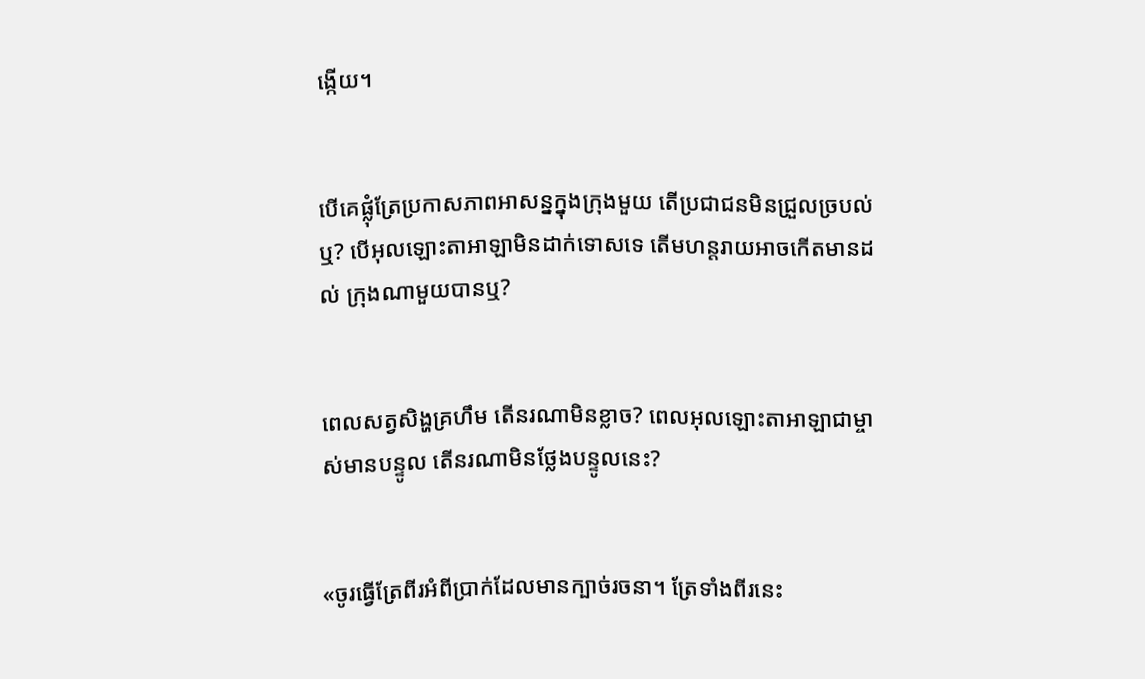ង្កើយ។


បើគេផ្លុំត្រែប្រកាសភាពអាសន្នក្នុងក្រុងមួយ តើប្រជា‌ជនមិនជ្រួល‌ច្របល់ឬ? បើអុលឡោះ‌តាអាឡាមិនដាក់ទោសទេ តើមហន្ត‌រាយអាចកើតមានដល់ ក្រុងណាមួយបានឬ?


ពេលសត្វសិង្ហគ្រហឹម តើនរណាមិនខ្លាច? ពេលអុលឡោះ‌តាអាឡាជាម្ចាស់មានបន្ទូល តើនរណាមិនថ្លែងបន្ទូលនេះ?


«ចូរធ្វើត្រែពីរអំពីប្រាក់ដែលមានក្បាច់រចនា។ ត្រែទាំងពីរនេះ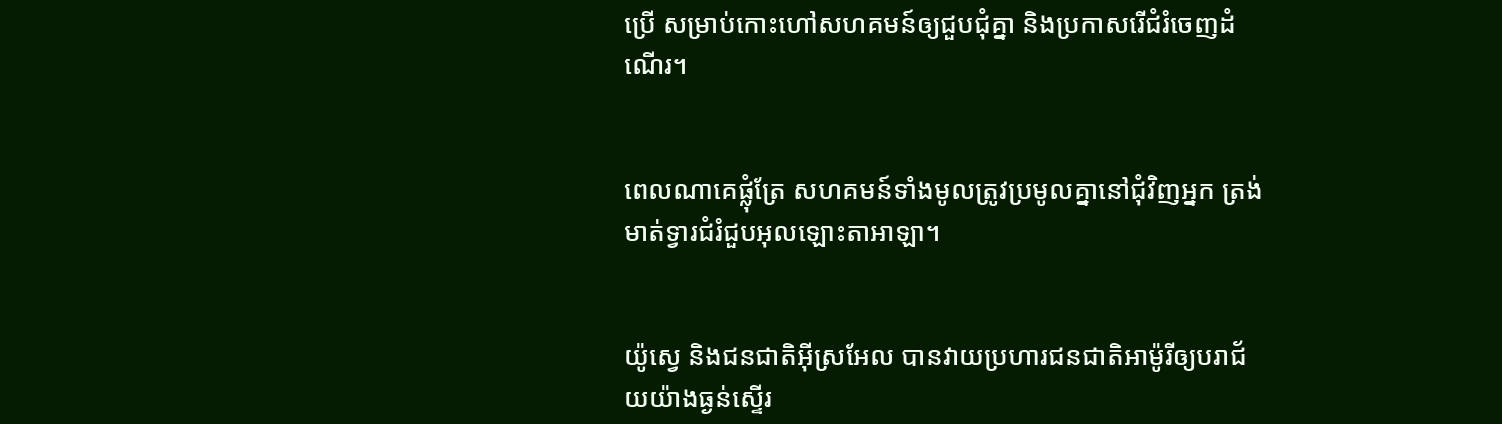ប្រើ សម្រាប់កោះហៅសហគមន៍ឲ្យជួបជុំគ្នា និងប្រកាសរើជំរំចេញដំណើរ។


ពេលណាគេផ្លុំត្រែ សហគមន៍ទាំងមូលត្រូវប្រមូលគ្នានៅជុំវិញអ្នក ត្រង់មាត់ទ្វារជំរំជួបអុលឡោះ‌តាអាឡា។


យ៉ូស្វេ និងជន‌ជាតិអ៊ីស្រ‌អែល បានវាយប្រហារជន‌ជាតិអាម៉ូរីឲ្យបរាជ័យយ៉ាងធ្ងន់ស្ទើរ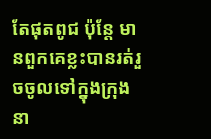តែផុតពូជ ប៉ុន្តែ មានពួកគេខ្លះបានរត់រួចចូលទៅក្នុងក្រុងនា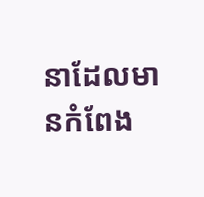នាដែលមានកំពែង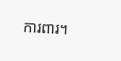ការពារ។